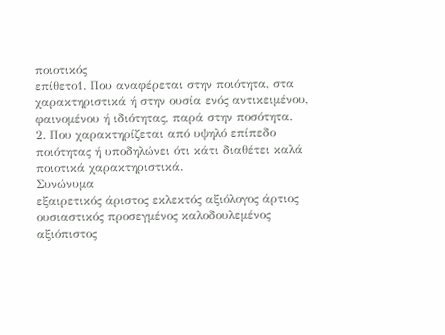ποιοτικός
επίθετο1. Που αναφέρεται στην ποιότητα, στα χαρακτηριστικά ή στην ουσία ενός αντικειμένου, φαινομένου ή ιδιότητας, παρά στην ποσότητα.
2. Που χαρακτηρίζεται από υψηλό επίπεδο ποιότητας ή υποδηλώνει ότι κάτι διαθέτει καλά ποιοτικά χαρακτηριστικά.
Συνώνυμα
εξαιρετικός άριστος εκλεκτός αξιόλογος άρτιος ουσιαστικός προσεγμένος καλοδουλεμένος αξιόπιστος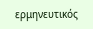ερμηνευτικός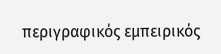περιγραφικός εμπειρικός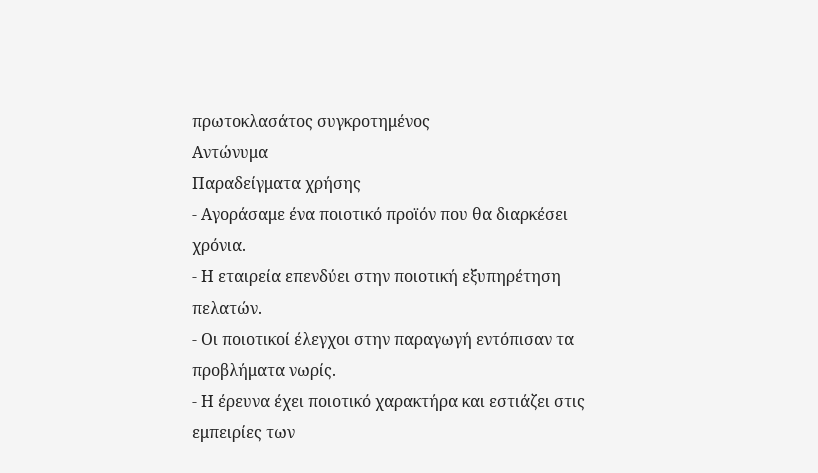πρωτοκλασάτος συγκροτημένος
Αντώνυμα
Παραδείγματα χρήσης
- Αγοράσαμε ένα ποιοτικό προϊόν που θα διαρκέσει χρόνια.
- Η εταιρεία επενδύει στην ποιοτική εξυπηρέτηση πελατών.
- Οι ποιοτικοί έλεγχοι στην παραγωγή εντόπισαν τα προβλήματα νωρίς.
- Η έρευνα έχει ποιοτικό χαρακτήρα και εστιάζει στις εμπειρίες των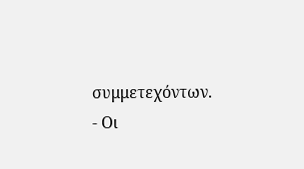συμμετεχόντων.
- Οι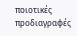ποιοτικές προδιαγραφές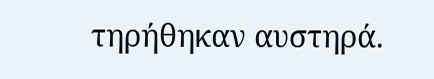τηρήθηκαν αυστηρά.